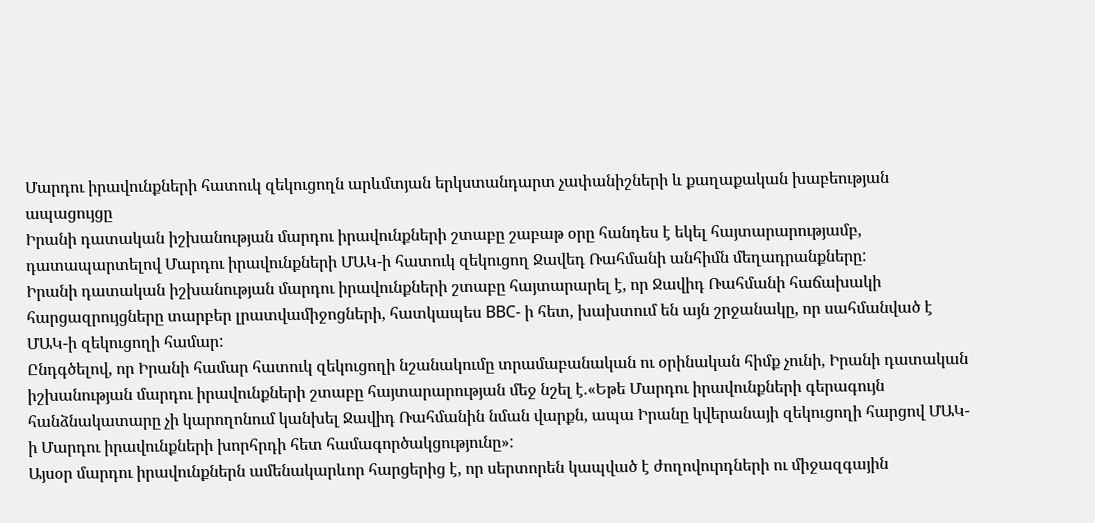Մարդու իրավունքների հատուկ զեկուցողն արևմտյան երկստանդարտ չափանիշների և քաղաքական խաբեության ապացույցը
Իրանի դատական իշխանության մարդու իրավունքների շտաբը շաբաթ օրը հանդես է եկել հայտարարությամբ, դատապարտելով Մարդու իրավունքների ՄԱԿ-ի հատուկ զեկուցող Ջավեդ Ռահմանի անհիմն մեղադրանքները:
Իրանի դատական իշխանության մարդու իրավունքների շտաբը հայտարարել է, որ Ջավիդ Ռահմանի հաճախակի հարցազրույցները տարբեր լրատվամիջոցների, հատկապես BBC- ի հետ, խախտում են այն շրջանակը, որ սահմանված է ՄԱԿ-ի զեկուցողի համար:
Ընդգծելով, որ Իրանի համար հատուկ զեկուցողի նշանակումը տրամաբանական ու օրինական հիմք չունի, Իրանի դատական իշխանության մարդու իրավունքների շտաբը հայտարարության մեջ նշել է.«Եթե Մարդու իրավունքների գերագույն հանձնակատարը չի կարողոնում կանխել Ջավիդ Ռահմանին նման վարքն, ապա Իրանը կվերանայի զեկուցողի հարցով ՄԱԿ-ի Մարդու իրավունքների խորհրդի հետ համագործակցությունը»:
Այսօր մարդու իրավունքներն ամենակարևոր հարցերից է, որ սերտորեն կապված է ժողովուրդների ու միջազգային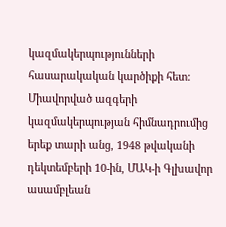կազմակերպությունների հասարակական կարծիքի հետ:
Միավորված ազգերի կազմակերպության հիմնադրումից երեք տարի անց, 1948 թվականի դեկտեմբերի 10-ին, ՄԱԿ-ի Գլխավոր ասամբլեան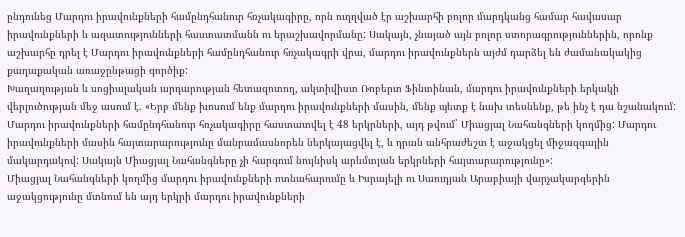ընդունեց Մարդու իրավունքների համընդհանուր հռչակագիրը, որն ուղղված էր աշխարհի բոլոր մարդկանց համար հավասար իրավունքների և ազատությունների հաստատմանն ու երաշխավորմանը: Սակայն, չնայած այն բոլոր ստորագրություններին, որոնք աշխարհը դրել է Մարդու իրավունքների համընդհանուր հռչակագրի վրա, մարդու իրավունքներն այժմ դարձել են ժամանակակից քաղաքական առաջընթացի գործիք:
Խաղաղության և սոցիալական արդարության հետազոտող, ակտիվիստ Ռոբերտ Ֆինտինան, մարդու իրավունքների երկակի վերլուծության մեջ ասում է. «Երբ մենք խոսում ենք մարդու իրավունքների մասին, մենք պետք է նախ տեսնենք, թե ինչ է դա նշանակում: Մարդու իրավունքների համընդհանուր հռչակագիրը հաստատվել է 48 երկրների, այդ թվում` Միացյալ Նահանգների կողմից: Մարդու իրավունքների մասին հայտարարությունը մանրամասնորեն ներկայացվել է, և դրան անհրաժեշտ է աջակցել միջազգային մակարդակով: Սակայն Միացյալ Նահանգները չի հարգում նույնիսկ արևմտյան երկրների հայտարարությունը»:
Միացյալ Նահանգների կողմից մարդու իրավունքների ոտնահարումը և Իսրայելի ու Սաուդյան Արաբիայի վարչակարգերին աջակցությունը մտնում են այդ երկրի մարդու իրավունքների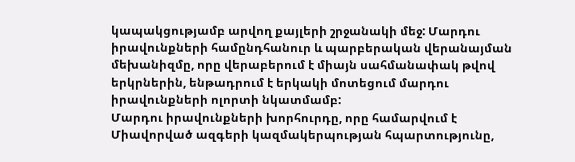կապակցությամբ արվող քայլերի շրջանակի մեջ: Մարդու իրավունքների համընդհանուր և պարբերական վերանայման մեխանիզմը, որը վերաբերում է միայն սահմանափակ թվով երկրներին, ենթադրում է երկակի մոտեցում մարդու իրավունքների ոլորտի նկատմամբ:
Մարդու իրավունքների խորհուրդը, որը համարվում է Միավորված ազգերի կազմակերպության հպարտությունը,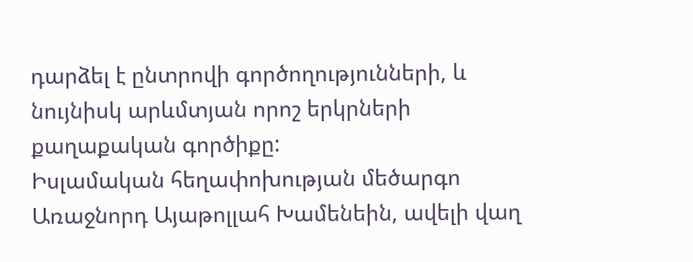դարձել է ընտրովի գործողությունների, և նույնիսկ արևմտյան որոշ երկրների քաղաքական գործիքը:
Իսլամական հեղափոխության մեծարգո Առաջնորդ Այաթոլլահ Խամենեին, ավելի վաղ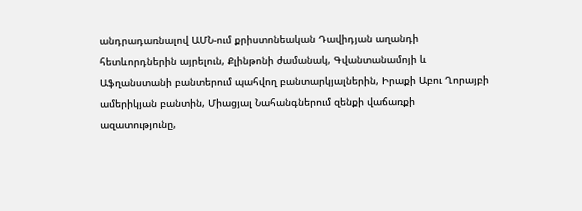անդրադառնալով ԱՄՆ-ում քրիստոնեական Դավիդյան աղանդի հետևորդներին այրելուն, Քլինթոնի ժամանակ, Գվանտանամոյի և Աֆղանստանի բանտերում պահվող բանտարկյալներին, Իրաքի Աբու Ղորայբի ամերիկյան բանտին, Միացյալ Նահանգներում զենքի վաճառքի ազատությունը,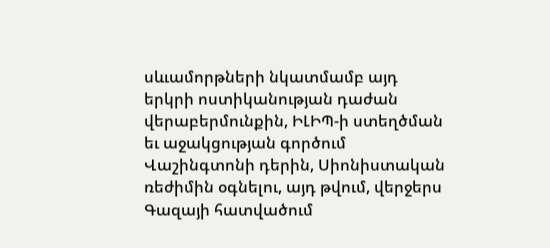սևւամորթների նկատմամբ այդ երկրի ոստիկանության դաժան վերաբերմունքին, ԻԼԻՊ-ի ստեղծման եւ աջակցության գործում Վաշինգտոնի դերին, Սիոնիստական ռեժիմին օգնելու, այդ թվում, վերջերս Գազայի հատվածում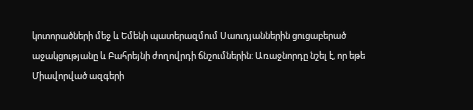կոտորածների մեջ և Եմենի պատերազմում Սաուդյաններին ցուցաբերած աջակցությանը և Բահրեյնի ժողովրդի ճնշումներին: Առաջնորդը նշել է, որ եթե Միավորված ազգերի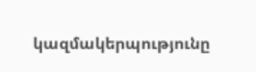կազմակերպությունը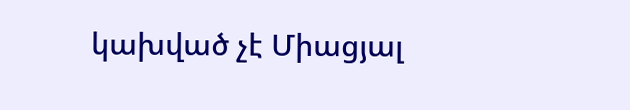կախված չէ Միացյալ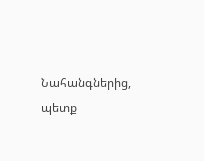Նահանգներից, պետք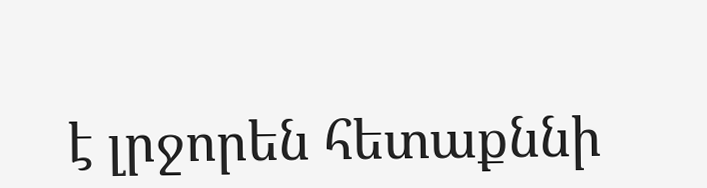է լրջորեն հետաքննի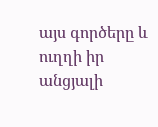այս գործերը և ուղղի իր անցյալի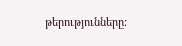թերությունները: